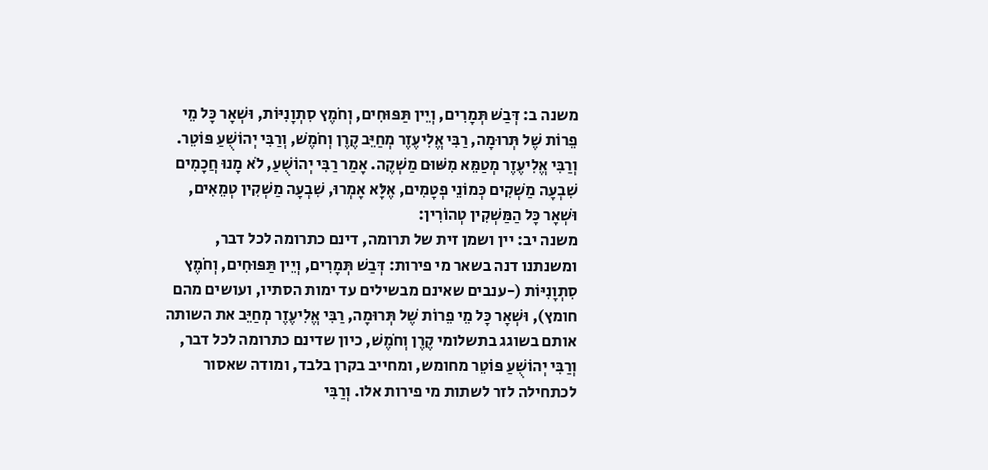משנה ב: דְּבַשׁ תְּמָרִים, וְיֵין תַּפּוּחִים, וְחֹמֶץ סִתְוָנִיּוֹת, וּשְׁאָר כָּל מֵי פֵרוֹת שֶׁל תְּרוּמָה, רַבִּי אֱלִיעֶזֶר מְחַיֵּב קֶרֶן וְחֹמֶשׁ, וְרַבִּי יְהוֹשֻׁעַ פּוֹטֵר. וְרַבִּי אֱלִיעֶזֶר מְטַמֵּא מִשּׁוּם מַשְׁקֶה. אָמַר רַבִּי יְהוֹשֻׁעַ, לֹא מָנוּ חֲכָמִים שִׁבְעָה מַשְׁקִים כְּמוֹנֵי פְטָמִים, אֶלָּא אָמְרוּ, שִׁבְעָה מַשְׁקִין טְמֵאִים, וּשְׁאָר כָּל הַמַּשְׁקִין טְהוֹרִין:
משנה יב: יין ושמן זית של תרומה, דינם כתרומה לכל דבר, ומשנתנו דנה בשאר מי פירות: דְּבַשׁ תְּמָרִים, וְיֵין תַּפּוּחִים, וְחֹמֶץ סִתְוָנִיּוֹת (-ענבים שאינם מבשילים עד ימות הסתיו, ועושים מהם חומץ), וּשְׁאָר כָּל מֵי פֵרוֹת שֶׁל תְּרוּמָה, רַבִּי אֱלִיעֶזֶר מְחַיֵּב את השותה אותם בשוגג בתשלומי קֶרֶן וְחֹמֶשׁ, כיון שדינם כתרומה לכל דבר, וְרַבִּי יְהוֹשֻׁעַ פּוֹטֵר מחומש, ומחייב בקרן בלבד, ומודה שאסור לכתחילה לזר לשתות מי פירות אלו. וְרַבִּי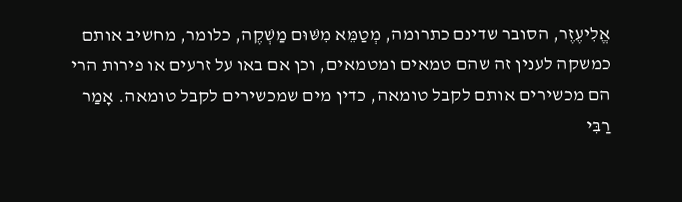אֱלִיעֶזֶר, הסובר שדינם כתרומה, מְטַמֵּא מִשּׁוּם מַשְׁקֶה, כלומר, מחשיב אותם כמשקה לענין זה שהם טמאים ומטמאים, וכן אם באו על זרעים או פירות הרי הם מכשירים אותם לקבל טומאה, כדין מים שמכשירים לקבל טומאה. אָמַר רַבִּי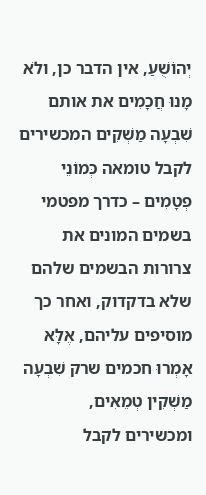יְהוֹשֻׁעַ, אין הדבר כן, ולֹא מָנוּ חֲכָמִים את אותם שִׁבְעָה מַשְׁקִים המכשירים לקבל טומאה כְּמוֹנֵי פְטָמִים – כדרך מפטמי בשמים המונים את צרורות הבשמים שלהם שלא בדקדוק, ואחר כך מוסיפים עליהם, אֶלָּא אָמְרוּ חכמים שרק שִׁבְעָה מַשְׁקִין טְמֵאִים, ומכשירים לקבל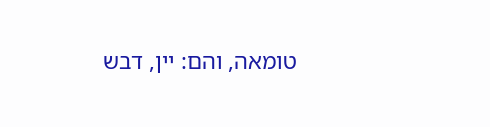טומאה, והם: יין, דבש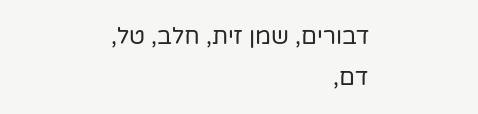דבורים, שמן זית, חלב, טל, דם,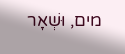מים, וּשְׁאָר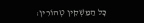כָּל הַמַּשְׁקִין טְהוֹרִין: